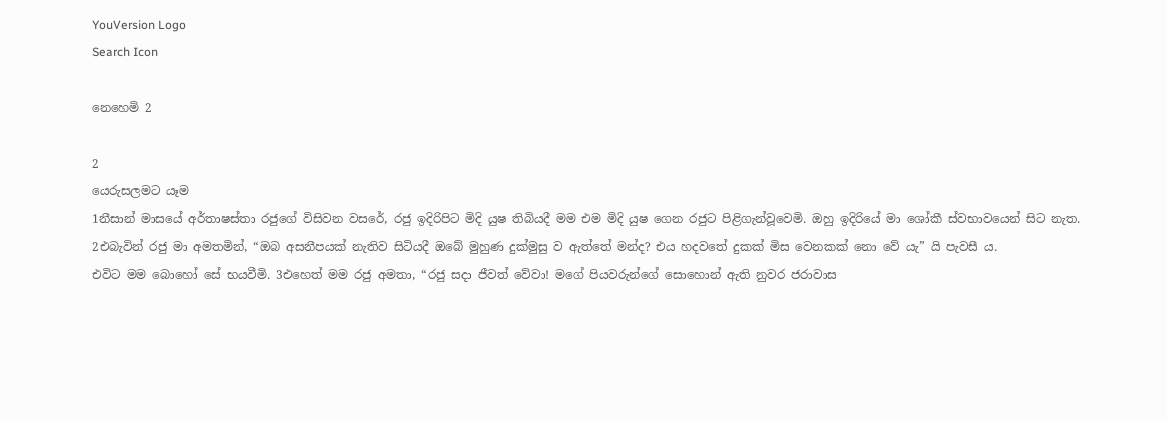YouVersion Logo
Search Icon

නෙහෙමි 2

2
යෙරුසලමට යෑම
1නීසාන් මාසයේ අර්තාෂස්තා රජුගේ විසිවන වසරේ, රජු ඉදිරිපිට මිදි යුෂ තිබියදී මම එම මිදි යුෂ ගෙන රජුට පිළිගැන්වූවෙමි. ඔහු ඉදිරියේ මා ශෝකී ස්වභාවයෙන් සිට නැත. 2එබැවින් රජු මා අමතමින්, “ඔබ අසනීපයක් නැතිව සිටියදී ඔබේ මුහුණ දුක්මුසු ව ඇත්තේ මන්ද? එය හදවතේ දුකක් මිස වෙනකක් නො වේ යැ” යි පැවසී ය.
එවිට මම බොහෝ සේ භයවීමි. 3එහෙත් මම රජු අමතා, “රජු සදා ජීවත් වේවා! මගේ පියවරුන්ගේ සොහොන් ඇති නුවර ජරාවාස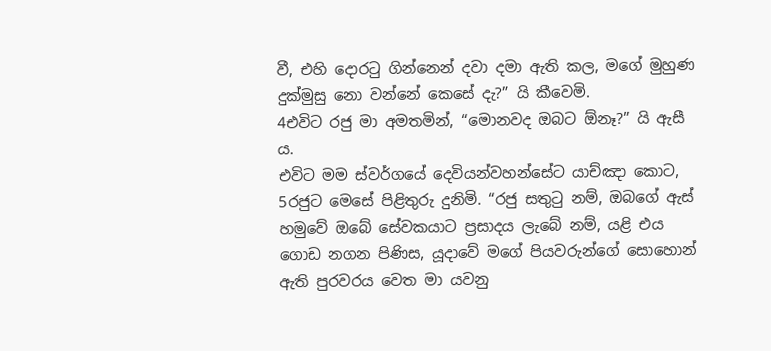වී, එහි දොරටු ගින්නෙන් දවා දමා ඇති කල, මගේ මුහුණ දුක්මුසු නො වන්නේ කෙසේ දැ?” යි කීවෙමි.
4එවිට රජු මා අමතමින්, “මොනවද ඔබට ඕනෑ?” යි ඇසී ය.
එවිට මම ස්වර්ගයේ දෙවියන්වහන්සේට යාච්ඤා කොට, 5රජුට මෙසේ පිළිතුරු දුනිමි. “රජු සතුටු නම්, ඔබගේ ඇස් හමුවේ ඔබේ සේවකයාට ප්‍රසාදය ලැබේ නම්, යළි එය ගොඩ නගන පිණිස, යූදාවේ මගේ පියවරුන්ගේ සොහොන් ඇති පුරවරය වෙත මා යවනු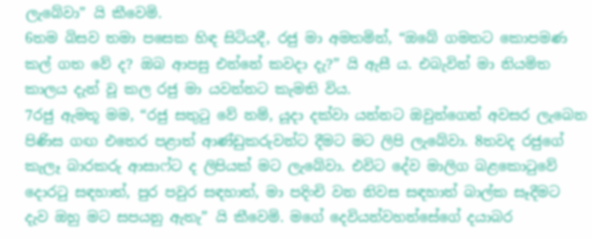ලැබේවා” යි කීවෙමි.
6තම බිසව තමා පසෙක හිඳ සිටියදී, රජු මා අමතමින්, “ඔබේ ගමනට කොපමණ කල් ගත වේ ද? ඔබ ආපසු එන්නේ කවදා දැ?” යි ඇසී ය. එබැවින් මා නියමිත කාලය දැන් වූ කල රජු මා යවන්නට කැමති විය.
7රජු ඇමතූ මම, “රජු සතුටු වේ නම්, යූදා දක්වා යන්නට ඔවුන්ගෙන් අවසර ලැබෙන පිණිස ගඟ එතෙර පළාත් ආණ්ඩුකරුවන්ට දීමට මට ලිපි ලැබේවා. 8තවද රජුගේ කැලෑ බාරකරු ආසාෆ්ට ද ලිපියක් මට ලැබේවා. එවිට දේව මාලිග බළකොටුවේ දොරටු සඳහාත්, පුර පවුර සඳහාත්, මා පදිංචි වන නිවස සඳහාත් බාල්ක සෑදීමට දැව ඔහු මට සපයනු ඇතැ” යි කීවෙමි. මගේ දෙවියන්වහන්සේගේ දයාබර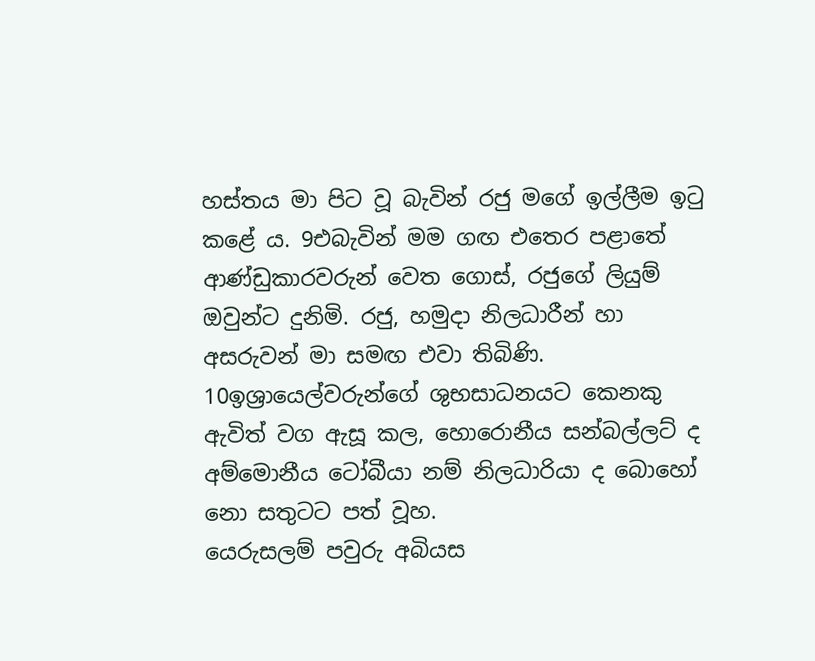හස්තය මා පිට වූ බැවින් රජු මගේ ඉල්ලීම ඉටු කළේ ය. 9එබැවින් මම ගඟ එතෙර පළාතේ ආණ්ඩුකාරවරුන් වෙත ගොස්, රජුගේ ලියුම් ඔවුන්ට දුනිමි. රජු, හමුදා නිලධාරීන් හා අසරුවන් මා සමඟ එවා තිබිණි.
10ඉශ්‍රායෙල්වරුන්ගේ ශුභසාධනයට කෙනකු ඇවිත් වග ඇසූ කල, හොරොනීය සන්බල්ලට් ද අම්මොනීය ටෝබීයා නම් නිලධාරියා ද බොහෝ නො සතුටට පත් වූහ.
යෙරුසලම් පවුරු අබියස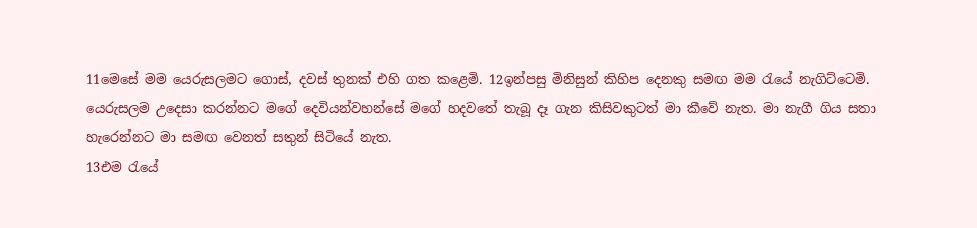11මෙසේ මම යෙරුසලමට ගොස්, දවස් තුනක් එහි ගත කළෙමි. 12ඉන්පසු මිනිසුන් කිහිප දෙනකු සමඟ මම රැයේ නැගිට්ටෙමි. යෙරුසලම උදෙසා කරන්නට මගේ දෙවියන්වහන්සේ මගේ හදවතේ තැබූ දෑ ගැන කිසිවකුටත් මා කීවේ නැත. මා නැගී ගිය සතා හැරෙන්නට මා සමඟ වෙනත් සතුන් සිටියේ නැත.
13එම රැයේ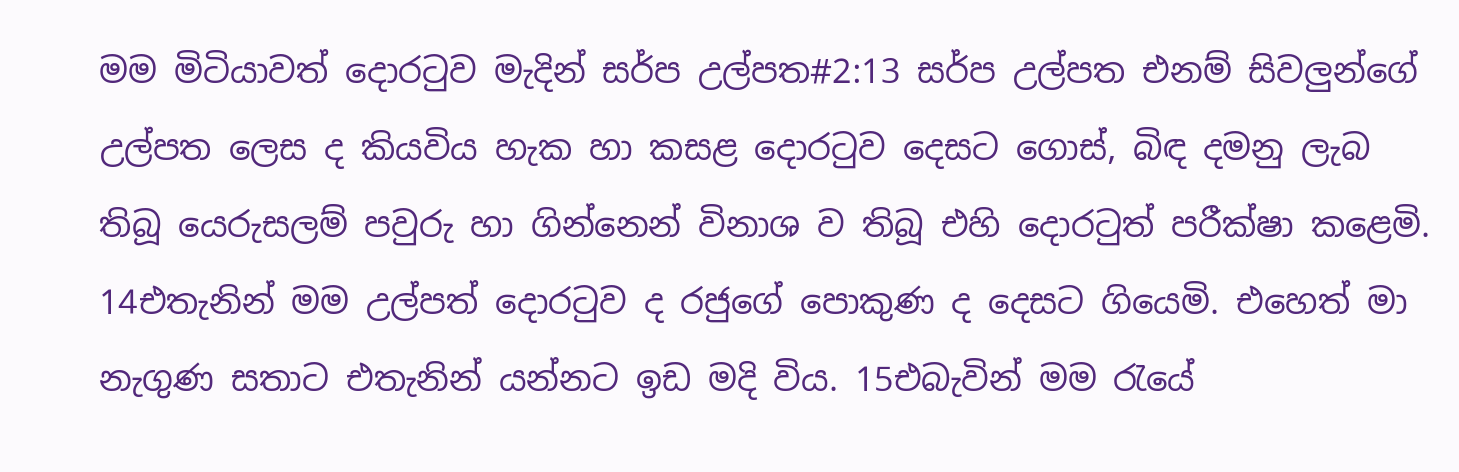මම මිටියාවත් දොරටුව මැදින් සර්ප උල්පත#2:13 සර්ප උල්පත එනම් සිවලුන්ගේ උල්පත ලෙස ද කියවිය හැක හා කසළ දොරටුව දෙසට ගොස්, බිඳ දමනු ලැබ තිබූ යෙරුසලම් පවුරු හා ගින්නෙන් විනාශ ව තිබූ එහි දොරටුත් පරීක්ෂා කළෙමි. 14එතැනින් මම උල්පත් දොරටුව ද රජුගේ පොකුණ ද දෙසට ගියෙමි. එහෙත් මා නැගුණ සතාට එතැනින් යන්නට ඉඩ මදි විය. 15එබැවින් මම රැයේ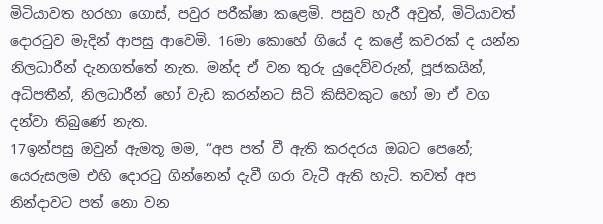මිටියාවත හරහා ගොස්, පවුර පරීක්ෂා කළෙමි. පසුව හැරී අවුත්, මිටියාවත් දොරටුව මැදින් ආපසු ආවෙමි. 16මා කොහේ ගියේ ද කළේ කවරක් ද යන්න නිලධාරීන් දැනගත්තේ නැත. මන්ද ඒ වන තුරු යුදෙව්වරුන්, පූජකයින්, අධිපතීන්, නිලධාරීන් හෝ වැඩ කරන්නට සිටි කිසිවකුට හෝ මා ඒ වග දන්වා තිබුණේ නැත.
17ඉන්පසු ඔවුන් ඇමතූ මම, “අප පත් වී ඇති කරදරය ඔබට පෙනේ; යෙරුසලම එහි දොරටු ගින්නෙන් දැවී ගරා වැටී ඇති හැටි. තවත් අප නින්දාවට පත් නො වන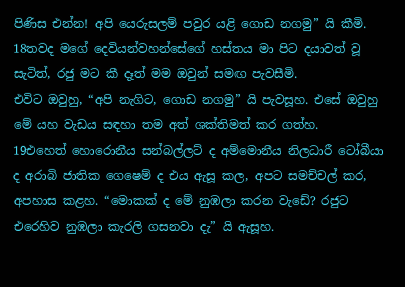පිණිස එන්න! අපි යෙරුසලම් පවුර යළි ගොඩ නගමු” යි කීමි. 18තවද මගේ දෙවියන්වහන්සේගේ හස්තය මා පිට දයාවත් වූ සැටිත්, රජු මට කී දෑත් මම ඔවුන් සමඟ පැවසීමි.
එවිට ඔවුහු, “අපි නැගිට, ගොඩ නගමු” යි පැවසූහ. එසේ ඔවුහු මේ යහ වැඩය සඳහා තම අත් ශක්තිමත් කර ගත්හ.
19එහෙත් හොරොනීය සන්බල්ලට් ද අම්මොනීය නිලධාරී ටෝබීයා ද අරාබි ජාතික ගෙෂෙම් ද එය ඇසූ කල, අපට සමච්චල් කර, අපහාස කළහ. “මොකක් ද මේ නුඹලා කරන වැඩේ? රජුට එරෙහිව නුඹලා කැරලි ගසනවා දැ” යි ඇසූහ.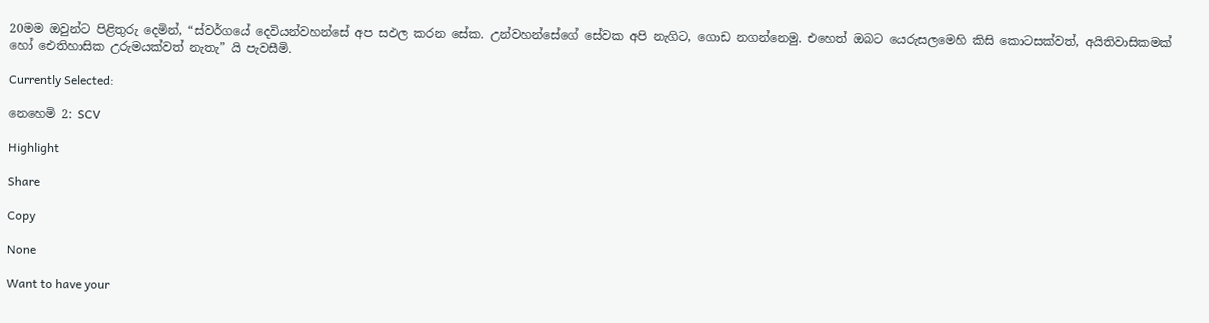20මම ඔවුන්ට පිළිතුරු දෙමින්, “ස්වර්ගයේ දෙවියන්වහන්සේ අප සඵල කරන සේක. උන්වහන්සේගේ සේවක අපි නැගිට, ගොඩ නගන්නෙමු. එහෙත් ඔබට යෙරුසලමෙහි කිසි කොටසක්වත්, අයිතිවාසිකමක් හෝ ඓතිහාසික උරුමයක්වත් නැතැ” යි පැවසීමි.

Currently Selected:

නෙහෙමි 2: SCV

Highlight

Share

Copy

None

Want to have your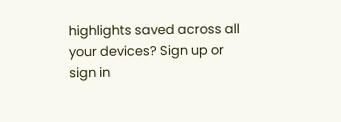highlights saved across all your devices? Sign up or sign in